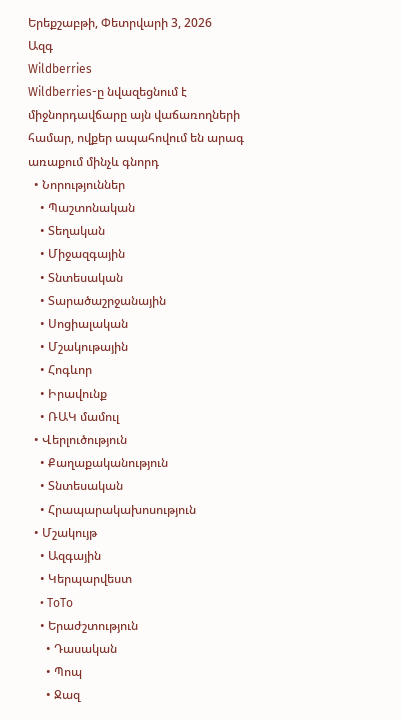Երեքշաբթի, Փետրվարի 3, 2026
Ազգ
Wildberries
Wildberries-ը նվազեցնում է միջնորդավճարը այն վաճառողների համար, ովքեր ապահովում են արագ առաքում մինչև գնորդ
  • Նորություններ
    • Պաշտոնական
    • Տեղական
    • Միջազգային
    • Տնտեսական
    • Տարածաշրջանային
    • Սոցիալական
    • Մշակութային
    • Հոգևոր
    • Իրավունք
    • ՌԱԿ մամուլ
  • Վերլուծություն
    • Քաղաքականություն
    • Տնտեսական
    • Հրապարակախոսություն
  • Մշակույթ
    • Ազգային
    • Կերպարվեստ
    • ToTo
    • Երաժշտություն
      • Դասական
      • Պոպ
      • Ջազ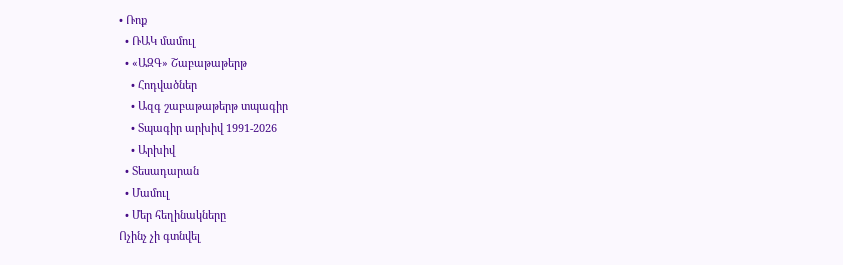• Ռոք
  • ՌԱԿ մամուլ
  • «ԱԶԳ» Շաբաթաթերթ
    • Հոդվածներ
    • Ազգ շաբաթաթերթ տպագիր
    • Տպագիր արխիվ 1991-2026
    • Արխիվ
  • Տեսադարան
  • Մամուլ
  • Մեր հեղինակները
Ոչինչ չի գտնվել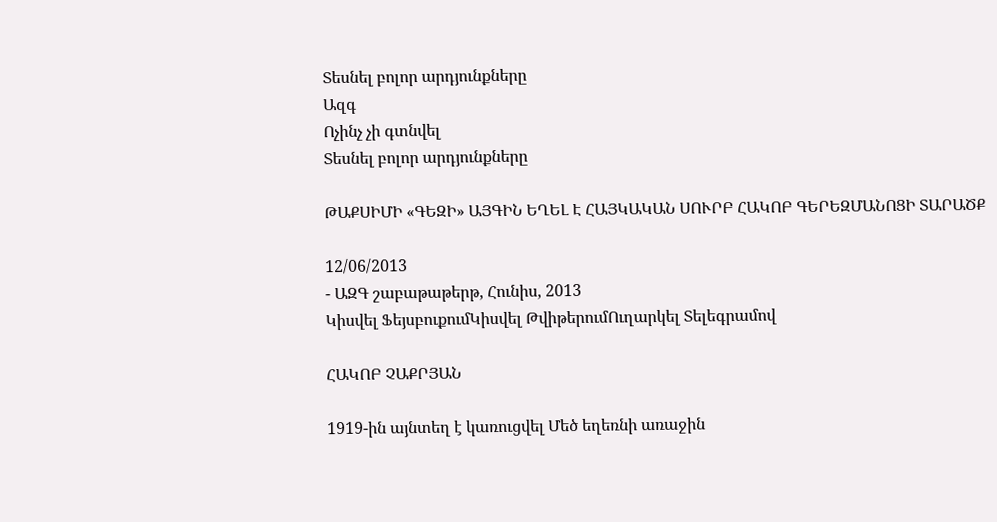Տեսնել բոլոր արդյունքները
Ազգ
Ոչինչ չի գտնվել
Տեսնել բոլոր արդյունքները

ԹԱՔՍԻՄԻ «ԳԵԶԻ» ԱՅԳԻՆ ԵՂԵԼ Է ՀԱՅԿԱԿԱՆ ՍՈՒՐԲ ՀԱԿՈԲ ԳԵՐԵԶՄԱՆՈՑԻ ՏԱՐԱԾՔ

12/06/2013
- ԱԶԳ շաբաթաթերթ, Հունիս, 2013
Կիսվել ՖեյսբուքումԿիսվել ԹվիթերումՈւղարկել Տելեգրամով

ՀԱԿՈԲ ՉԱՔՐՅԱՆ

1919-ին այնտեղ է կառուցվել Մեծ եղեռնի առաջին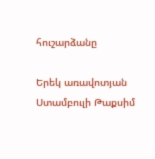հուշարձանը

Երեկ առավոտյան Ստամբուլի Թաքսիմ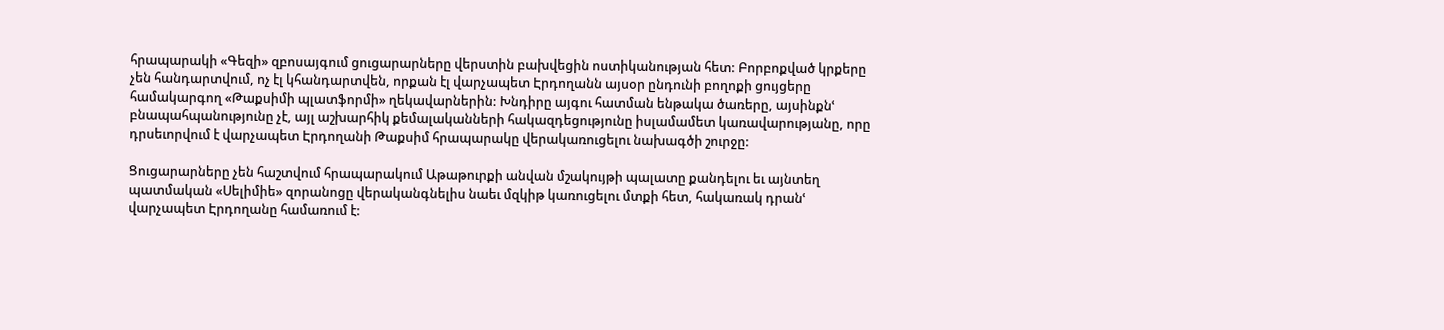հրապարակի «Գեզի» զբոսայգում ցուցարարները վերստին բախվեցին ոստիկանության հետ: Բորբոքված կրքերը չեն հանդարտվում, ոչ էլ կհանդարտվեն, որքան էլ վարչապետ Էրդողանն այսօր ընդունի բողոքի ցույցերը համակարգող «Թաքսիմի պլատֆորմի» ղեկավարներին: Խնդիրը այգու հատման ենթակա ծառերը, այսինքնՙ բնապահպանությունը չէ, այլ աշխարհիկ քեմալականների հակազդեցությունը իսլամամետ կառավարությանը, որը դրսեւորվում է վարչապետ Էրդողանի Թաքսիմ հրապարակը վերակառուցելու նախագծի շուրջը:

Ցուցարարները չեն հաշտվում հրապարակում Աթաթուրքի անվան մշակույթի պալատը քանդելու եւ այնտեղ պատմական «Սելիմիե» զորանոցը վերականգնելիս նաեւ մզկիթ կառուցելու մտքի հետ, հակառակ դրանՙ վարչապետ Էրդողանը համառում է: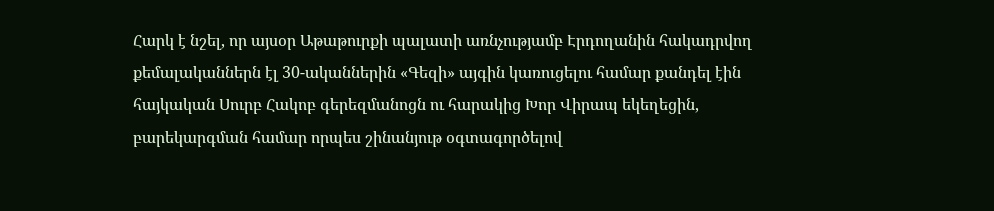Հարկ է նշել, որ այսօր Աթաթուրքի պալատի առնչությամբ Էրդողանին հակադրվող քեմալականներն էլ 30-ականներին «Գեզի» այգին կառուցելու համար քանդել էին հայկական Սուրբ Հակոբ գերեզմանոցն ու հարակից Խոր Վիրապ եկեղեցին, բարեկարգման համար որպես շինանյութ օգտագործելով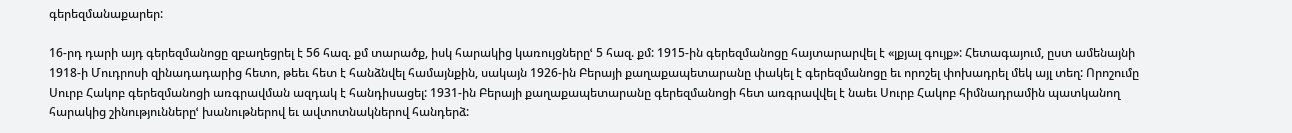գերեզմանաքարեր:

16-րդ դարի այդ գերեզմանոցը զբաղեցրել է 56 հազ. քմ տարածք, իսկ հարակից կառույցներըՙ 5 հազ. քմ: 1915-ին գերեզմանոցը հայտարարվել է «լքյալ գույք»: Հետագայում, ըստ ամենայնի 1918-ի Մուդրոսի զինադադարից հետո, թեեւ հետ է հանձնվել համայնքին, սակայն 1926-ին Բերայի քաղաքապետարանը փակել է գերեզմանոցը եւ որոշել փոխադրել մեկ այլ տեղ: Որոշումը Սուրբ Հակոբ գերեզմանոցի առգրավման ազդակ է հանդիսացել: 1931-ին Բերայի քաղաքապետարանը գերեզմանոցի հետ առգրավվել է նաեւ Սուրբ Հակոբ հիմնադրամին պատկանող հարակից շինություններըՙ խանութներով եւ ավտոտնակներով հանդերձ: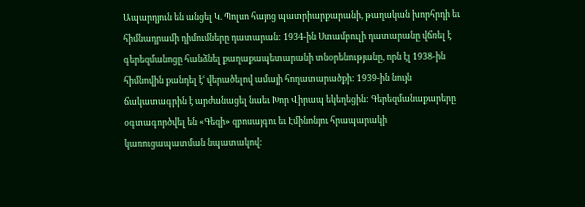Ապարդյուն են անցել Կ. Պոլսո հայոց պատրիարքարանի, թաղական խորհրդի եւ հիմնադրամի դիմումները դատարան: 1934-ին Ստամբուլի դատարանը վճռել է գերեզմանոցը հանձնել քաղաքապետարանի տնօրենությանը, որն էլ 1938-ին հիմնովին քանդել էՙ վերածելով ամայի հողատարածքի: 1939-ին նույն ճակատագրին է արժանացել նաեւ Խոր Վիրապ եկեղեցին: Գերեզմանաքարերը օգտագործվել են «Գեզի» զբոսայգու եւ Էմինոնյու հրապարակի կառուցապատման նպատակով: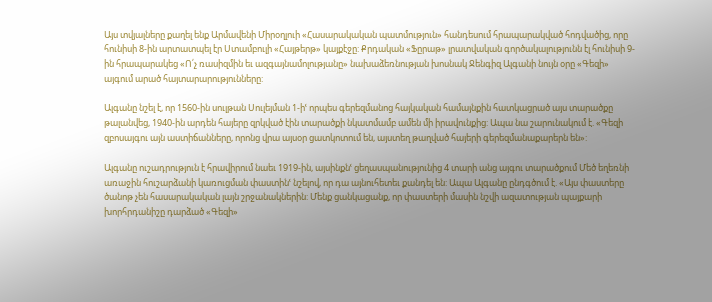Այս տվյալները քաղել ենք Արմավենի Միրօղլուի «Հասարակական պատմություն» հանդեսում հրապարակված հոդվածից, որը հունիսի 8-ին արտատպել էր Ստամբուլի «Հայթերթ» կայքէջը: Քրդական «Ֆըրաթ» լրատվական գործակալությունն էլ հունիսի 9-ին հրապարակեց «Ո՛չ ռասիզմին եւ ազգայնամոլությանը» նախաձեռնության խոսնակ Ջենգիզ Ալգանի նույն օրը «Գեզի» այգում արած հայտարարությունները:

Ալգանը նշել է, որ 1560-ին սուլթան Սուլեյման 1-իՙ որպես գերեզմանոց հայկական համայնքին հատկացրած այս տարածքը թալանվեց, 1940-ին արդեն հայերը զրկված էին տարածքի նկատմամբ ամեն մի իրավունքից: Ապա նա շարունակում է. «Գեզի զբոսայգու այն աստիճանները, որոնց վրա այսօր ցատկոտում են, այստեղ թաղված հայերի գերեզմանաքարերն են»:

Ալգանը ուշադրություն է հրավիրում նաեւ 1919-ին, այսինքնՙ ցեղասպանությունից 4 տարի անց այգու տարածքում Մեծ եղեռնի առաջին հուշարձանի կառուցման փաստինՙ նշելով, որ դա այնուհետեւ քանդել են: Ապա Ալգանը ընդգծում է. «Այս փաստերը ծանոթ չեն հասարակական լայն շրջանակներին: Մենք ցանկացանք, որ փաստերի մասին նշվի ազատության պայքարի խորհրդանիշը դարձած «Գեզի»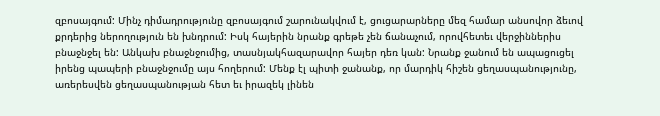զբոսայգում: Մինչ դիմադրությունը զբոսայգում շարունակվում է, ցուցարարները մեզ համար անսովոր ձեւով քրդերից ներողություն են խնդրում: Իսկ հայերին նրանք գրեթե չեն ճանաչում, որովհետեւ վերջիններիս բնաջնջել են: Անկախ բնաջնջումից, տասնյակհազարավոր հայեր դեռ կան: Նրանք ջանում են ապացուցել իրենց պապերի բնաջնջումը այս հողերում: Մենք էլ պիտի ջանանք, որ մարդիկ հիշեն ցեղասպանությունը, առերեսվեն ցեղասպանության հետ եւ իրազեկ լինեն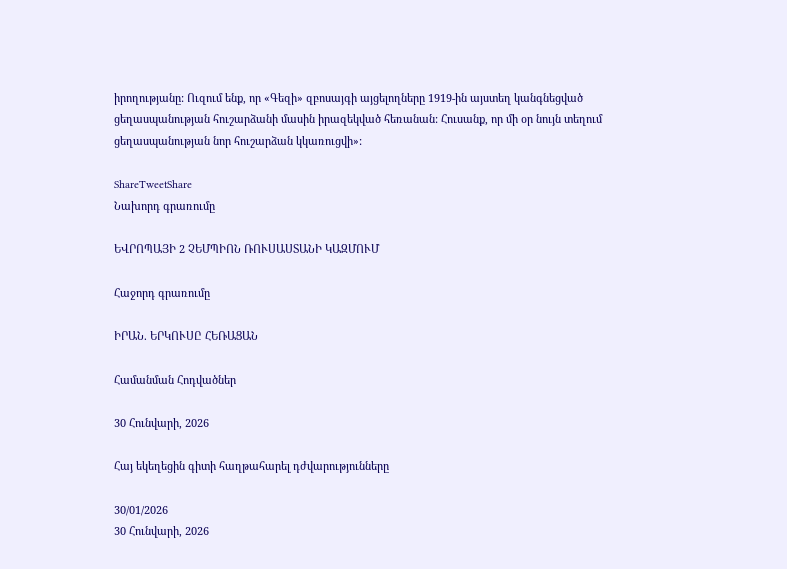իրողությանը: Ուզում ենք, որ «Գեզի» զբոսայգի այցելողները 1919-ին այստեղ կանգնեցված ցեղասպանության հուշարձանի մասին իրազեկված հեռանան: Հուսանք, որ մի օր նույն տեղում ցեղասպանության նոր հուշարձան կկառուցվի»:

ShareTweetShare
Նախորդ գրառումը

ԵՎՐՈՊԱՅԻ 2 ՉԵՄՊԻՈՆ ՌՈՒՍԱՍՏԱՆԻ ԿԱԶՄՈՒՄ

Հաջորդ գրառումը

ԻՐԱՆ. ԵՐԿՈՒՍԸ ՀԵՌԱՑԱՆ

Համանման Հոդվածներ

30 Հունվարի, 2026

Հայ եկեղեցին գիտի հաղթահարել դժվարությունները

30/01/2026
30 Հունվարի, 2026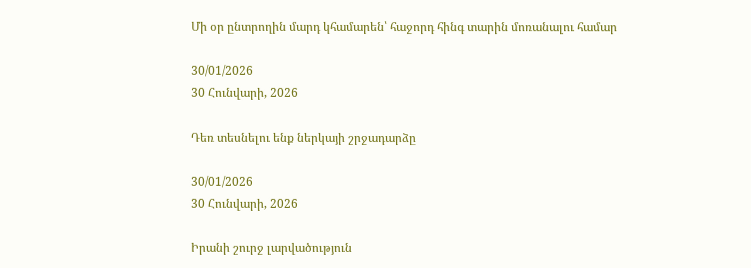Մի օր ընտրողին մարդ կհամարեն՝ հաջորդ հինգ տարին մոռանալու համար

30/01/2026
30 Հունվարի, 2026

Դեռ տեսնելու ենք ներկայի շրջադարձը

30/01/2026
30 Հունվարի, 2026

Իրանի շուրջ լարվածություն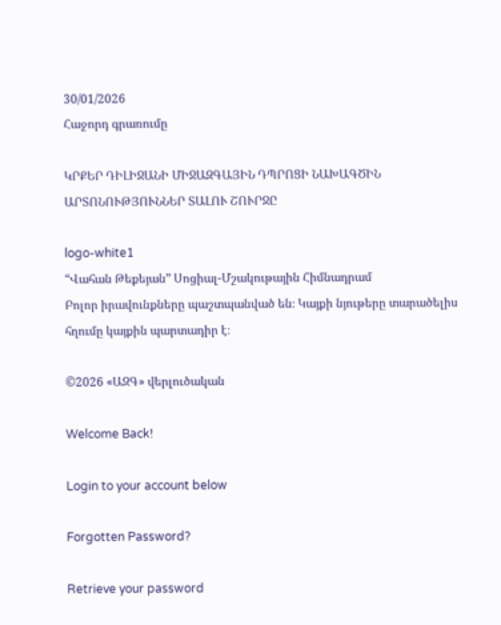30/01/2026
Հաջորդ գրառումը

ԿՐՔԵՐ ԴԻԼԻՋԱՆԻ ՄԻՋԱԶԳԱՅԻՆ ԴՊՐՈՑԻ ՆԱԽԱԳԾԻՆ ԱՐՏՈՆՈՒԹՅՈՒՆՆԵՐ ՏԱԼՈՒ ՇՈՒՐՋԸ

logo-white1
“Վահան Թեքեյան” Սոցիալ-Մշակութային Հիմնադրամ
Բոլոր իրավունքները պաշտպանված են։ Կայքի նյութերը տարածելիս հղումը կայքին պարտադիր է։

©2026 «ԱԶԳ» վերլուծական

Welcome Back!

Login to your account below

Forgotten Password?

Retrieve your password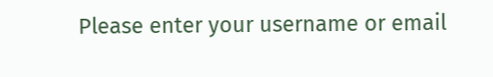Please enter your username or email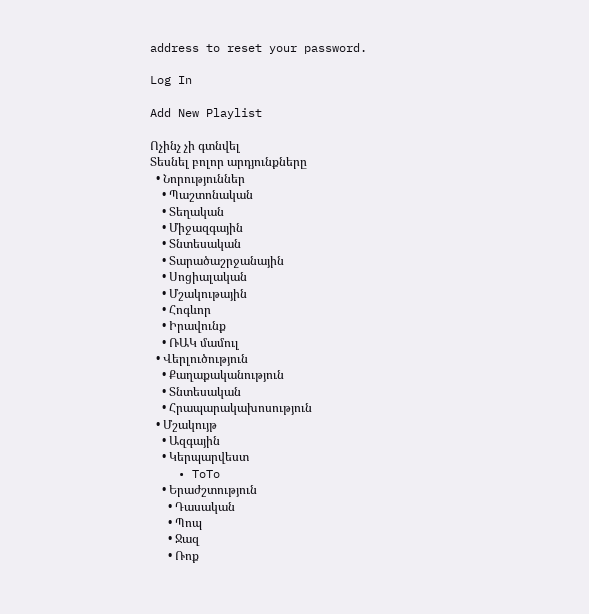address to reset your password.

Log In

Add New Playlist

Ոչինչ չի գտնվել
Տեսնել բոլոր արդյունքները
  • Նորություններ
    • Պաշտոնական
    • Տեղական
    • Միջազգային
    • Տնտեսական
    • Տարածաշրջանային
    • Սոցիալական
    • Մշակութային
    • Հոգևոր
    • Իրավունք
    • ՌԱԿ մամուլ
  • Վերլուծություն
    • Քաղաքականություն
    • Տնտեսական
    • Հրապարակախոսություն
  • Մշակույթ
    • Ազգային
    • Կերպարվեստ
    • ToTo
    • Երաժշտություն
      • Դասական
      • Պոպ
      • Ջազ
      • Ռոք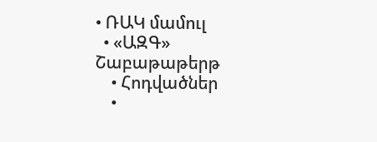• ՌԱԿ մամուլ
  • «ԱԶԳ» Շաբաթաթերթ
    • Հոդվածներ
    •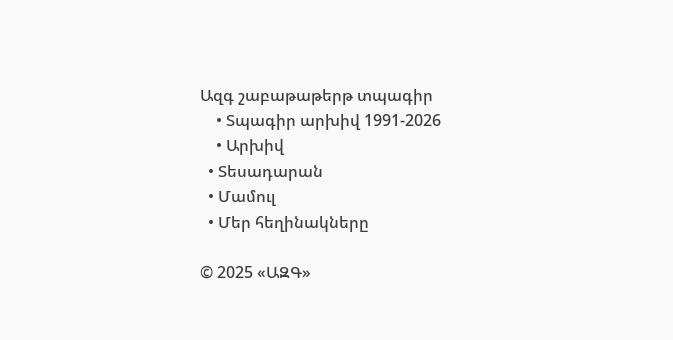Ազգ շաբաթաթերթ տպագիր
    • Տպագիր արխիվ 1991-2026
    • Արխիվ
  • Տեսադարան
  • Մամուլ
  • Մեր հեղինակները

© 2025 «ԱԶԳ»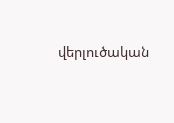վերլուծական